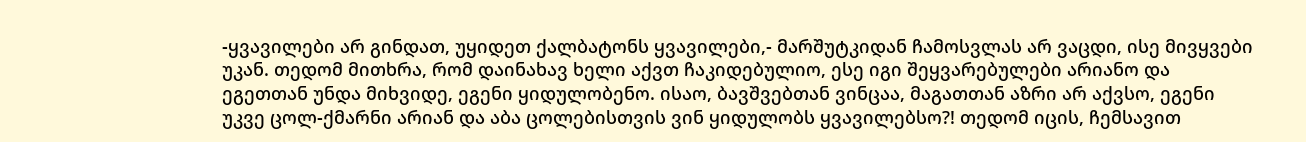-ყვავილები არ გინდათ, უყიდეთ ქალბატონს ყვავილები,- მარშუტკიდან ჩამოსვლას არ ვაცდი, ისე მივყვები უკან. თედომ მითხრა, რომ დაინახავ ხელი აქვთ ჩაკიდებულიო, ესე იგი შეყვარებულები არიანო და ეგეთთან უნდა მიხვიდე, ეგენი ყიდულობენო. ისაო, ბავშვებთან ვინცაა, მაგათთან აზრი არ აქვსო, ეგენი უკვე ცოლ-ქმარნი არიან და აბა ცოლებისთვის ვინ ყიდულობს ყვავილებსო?! თედომ იცის, ჩემსავით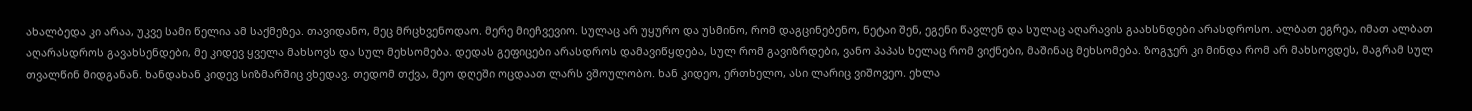ახალბედა კი არაა, უკვე სამი წელია ამ საქმეზეა. თავიდანო, მეც მრცხვენოდაო. მერე მიეჩვევიო. სულაც არ უყურო და უსმინო, რომ დაგცინებენო, ნეტაი შენ, ეგენი წავლენ და სულაც აღარავის გაახსნდები არასდროსო. ალბათ ეგრეა, იმათ ალბათ აღარასდროს გავახსენდები, მე კიდევ ყველა მახსოვს და სულ მეხსომება. დედას გეფიცები არასდროს დამავიწყდება, სულ რომ გავიზრდები, ვანო პაპას ხელაც რომ ვიქნები, მაშინაც მეხსომება. ზოგჯერ კი მინდა რომ არ მახსოვდეს, მაგრამ სულ თვალწინ მიდგანან. ხანდახან კიდევ სიზმარშიც ვხედავ. თედომ თქვა, მეო დღეში ოცდაათ ლარს ვშოულობო. ხან კიდეო, ერთხელო, ასი ლარიც ვიშოვეო. ეხლა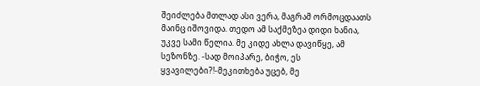შეიძლება მთლად ასი ვერა, მაგრამ ორმოცდაათს მაინც იშოვიდა. თედო ამ საქმეზეა დიდი ხანია, უკვე სამი წელია. მე კიდე ახლა დავიწყე, ამ სეზონზე. -სად მოიპარე, ბიჭო, ეს ყვავილები?!-მეკითხება უცებ, მე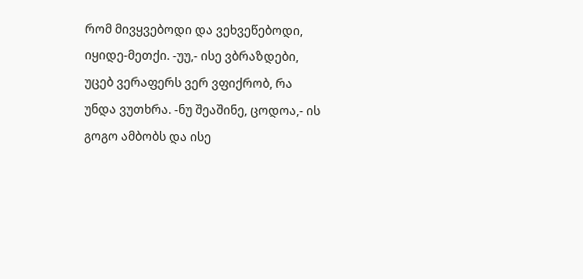რომ მივყვებოდი და ვეხვეწებოდი, იყიდე-მეთქი. -უუ,- ისე ვბრაზდები, უცებ ვერაფერს ვერ ვფიქრობ, რა უნდა ვუთხრა. -ნუ შეაშინე, ცოდოა,- ის გოგო ამბობს და ისე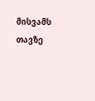მისვამს თავზე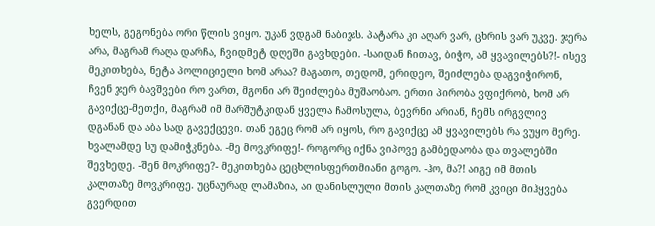ხელს, გეგონება ორი წლის ვიყო. უკან ვდგამ ნაბიჯს. პატარა კი აღარ ვარ, ცხრის ვარ უკვე. ჯერა არა, მაგრამ რაღა დარჩა, ჩვიდმეტ დღეში გავხდები. -საიდან ჩითავ, ბიჭო, ამ ყვავილებს?!- ისევ მეკითხება, ნეტა პოლიციელი ხომ არაა? მაგათო, თედომ, ერიდეო, შეიძლება დაგვიჭირონ, ჩვენ ჯერ ბავშვები რო ვართ, მგონი არ შეიძლება მუშაობაო. ერთი პირობა ვფიქრობ, ხომ არ გავიქცე-მეთქი, მაგრამ იმ მარშუტკიდან ყველა ჩამოსულა, ბევრნი არიან, ჩემს ირგვლივ დგანან და აბა სად გავექცევი. თან ეგეც რომ არ იყოს, რო გავიქცე ამ ყვავილებს რა ვუყო მერე. ხვალამდე სუ დამიჭკნება. -მე მოვკრიფე!- როგორც იქნა ვიპოვე გამბედაობა და თვალებში შევხედე. -შენ მოკრიფე?- მეკითხება ცეცხლისფერთმიანი გოგო. -ჰო, მა?! აიგე იმ მთის კალთაზე მოვკრიფე. უცნაურად ლამაზია, აი დანისლული მთის კალთაზე რომ კვიცი მიჰყვება გვერდით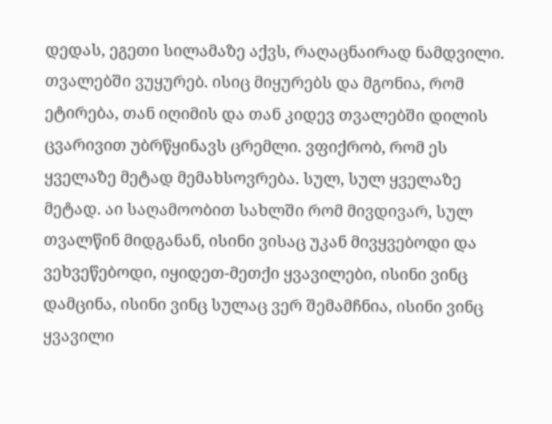დედას, ეგეთი სილამაზე აქვს, რაღაცნაირად ნამდვილი. თვალებში ვუყურებ. ისიც მიყურებს და მგონია, რომ ეტირება, თან იღიმის და თან კიდევ თვალებში დილის ცვარივით უბრწყინავს ცრემლი. ვფიქრობ, რომ ეს ყველაზე მეტად მემახსოვრება. სულ, სულ ყველაზე მეტად. აი საღამოობით სახლში რომ მივდივარ, სულ თვალწინ მიდგანან, ისინი ვისაც უკან მივყვებოდი და ვეხვეწებოდი, იყიდეთ-მეთქი ყვავილები, ისინი ვინც დამცინა, ისინი ვინც სულაც ვერ შემამჩნია, ისინი ვინც ყვავილი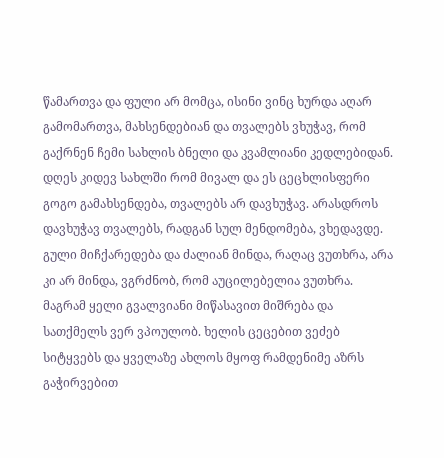წამართვა და ფული არ მომცა, ისინი ვინც ხურდა აღარ გამომართვა, მახსენდებიან და თვალებს ვხუჭავ, რომ გაქრნენ ჩემი სახლის ბნელი და კვამლიანი კედლებიდან. დღეს კიდევ სახლში რომ მივალ და ეს ცეცხლისფერი გოგო გამახსენდება, თვალებს არ დავხუჭავ. არასდროს დავხუჭავ თვალებს, რადგან სულ მენდომება, ვხედავდე. გული მიჩქარედება და ძალიან მინდა, რაღაც ვუთხრა, არა კი არ მინდა, ვგრძნობ, რომ აუცილებელია ვუთხრა. მაგრამ ყელი გვალვიანი მიწასავით მიშრება და სათქმელს ვერ ვპოულობ. ხელის ცეცებით ვეძებ სიტყვებს და ყველაზე ახლოს მყოფ რამდენიმე აზრს გაჭირვებით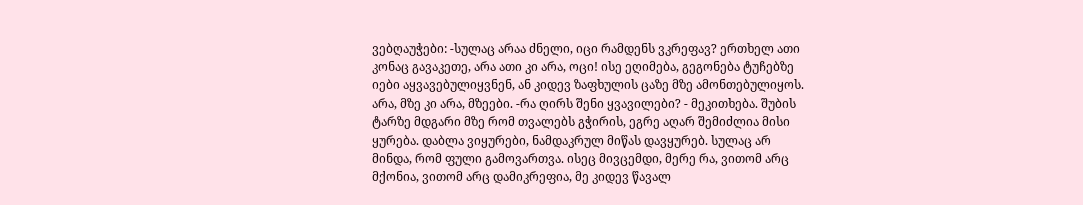ვებღაუჭები: -სულაც არაა ძნელი, იცი რამდენს ვკრეფავ? ერთხელ ათი კონაც გავაკეთე, არა ათი კი არა, ოცი! ისე ეღიმება, გეგონება ტუჩებზე იები აყვავებულიყვნენ, ან კიდევ ზაფხულის ცაზე მზე ამონთებულიყოს. არა, მზე კი არა, მზეები. -რა ღირს შენი ყვავილები? - მეკითხება. შუბის ტარზე მდგარი მზე რომ თვალებს გჭირის, ეგრე აღარ შემიძლია მისი ყურება. დაბლა ვიყურები, ნამდაკრულ მიწას დავყურებ. სულაც არ მინდა, რომ ფული გამოვართვა. ისეც მივცემდი, მერე რა, ვითომ არც მქონია, ვითომ არც დამიკრეფია, მე კიდევ წავალ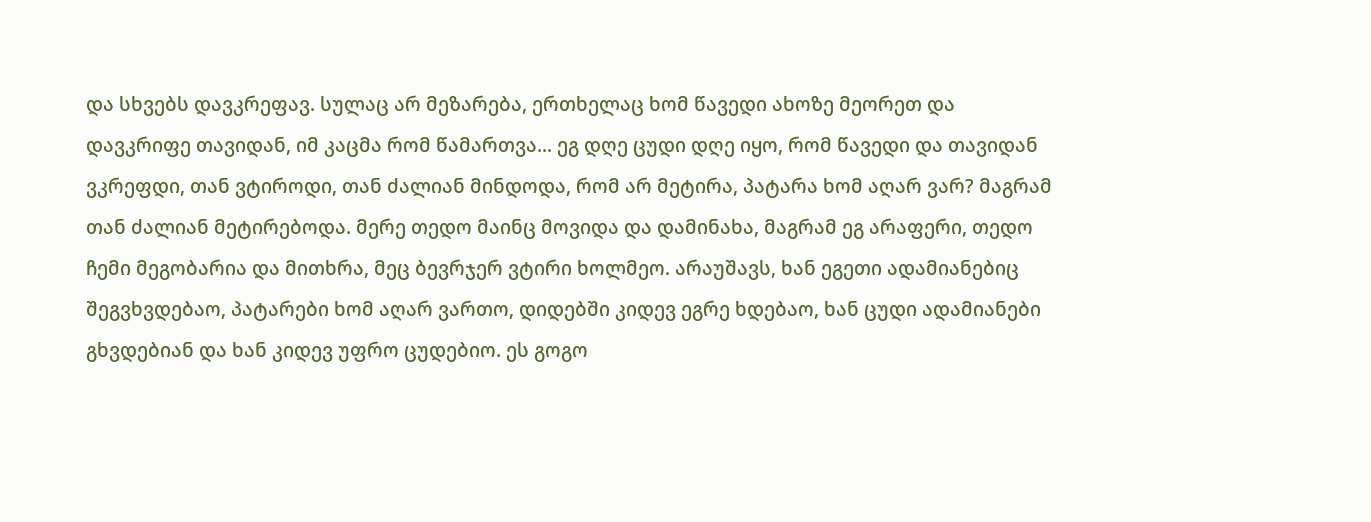და სხვებს დავკრეფავ. სულაც არ მეზარება, ერთხელაც ხომ წავედი ახოზე მეორეთ და დავკრიფე თავიდან, იმ კაცმა რომ წამართვა... ეგ დღე ცუდი დღე იყო, რომ წავედი და თავიდან ვკრეფდი, თან ვტიროდი, თან ძალიან მინდოდა, რომ არ მეტირა, პატარა ხომ აღარ ვარ? მაგრამ თან ძალიან მეტირებოდა. მერე თედო მაინც მოვიდა და დამინახა, მაგრამ ეგ არაფერი, თედო ჩემი მეგობარია და მითხრა, მეც ბევრჯერ ვტირი ხოლმეო. არაუშავს, ხან ეგეთი ადამიანებიც შეგვხვდებაო, პატარები ხომ აღარ ვართო, დიდებში კიდევ ეგრე ხდებაო, ხან ცუდი ადამიანები გხვდებიან და ხან კიდევ უფრო ცუდებიო. ეს გოგო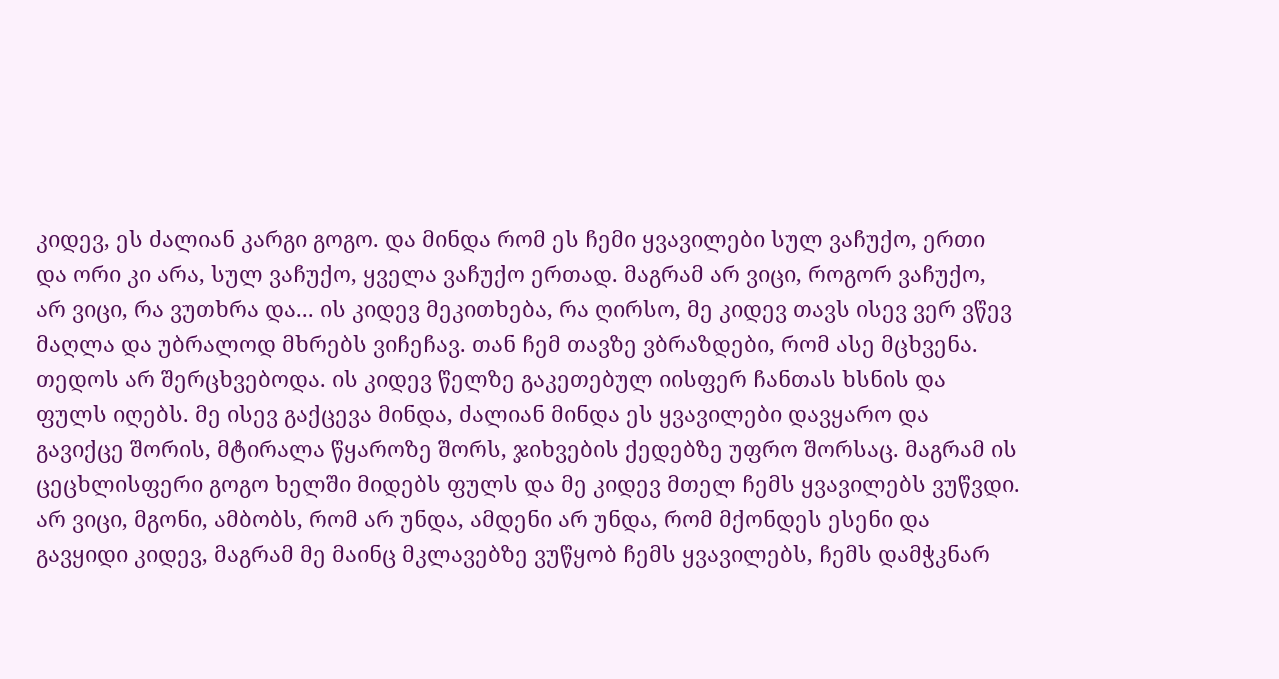კიდევ, ეს ძალიან კარგი გოგო. და მინდა რომ ეს ჩემი ყვავილები სულ ვაჩუქო, ერთი და ორი კი არა, სულ ვაჩუქო, ყველა ვაჩუქო ერთად. მაგრამ არ ვიცი, როგორ ვაჩუქო, არ ვიცი, რა ვუთხრა და... ის კიდევ მეკითხება, რა ღირსო, მე კიდევ თავს ისევ ვერ ვწევ მაღლა და უბრალოდ მხრებს ვიჩეჩავ. თან ჩემ თავზე ვბრაზდები, რომ ასე მცხვენა. თედოს არ შერცხვებოდა. ის კიდევ წელზე გაკეთებულ იისფერ ჩანთას ხსნის და ფულს იღებს. მე ისევ გაქცევა მინდა, ძალიან მინდა ეს ყვავილები დავყარო და გავიქცე შორის, მტირალა წყაროზე შორს, ჯიხვების ქედებზე უფრო შორსაც. მაგრამ ის ცეცხლისფერი გოგო ხელში მიდებს ფულს და მე კიდევ მთელ ჩემს ყვავილებს ვუწვდი. არ ვიცი, მგონი, ამბობს, რომ არ უნდა, ამდენი არ უნდა, რომ მქონდეს ესენი და გავყიდი კიდევ, მაგრამ მე მაინც მკლავებზე ვუწყობ ჩემს ყვავილებს, ჩემს დამჭკნარ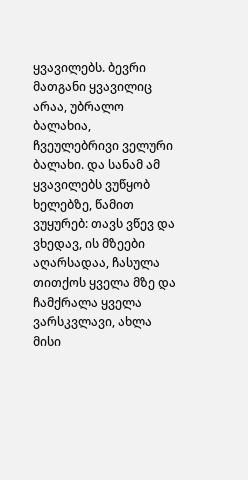ყვავილებს. ბევრი მათგანი ყვავილიც არაა, უბრალო ბალახია, ჩვეულებრივი ველური ბალახი. და სანამ ამ ყვავილებს ვუწყობ ხელებზე, წამით ვუყურებ: თავს ვწევ და ვხედავ, ის მზეები აღარსადაა, ჩასულა თითქოს ყველა მზე და ჩამქრალა ყველა ვარსკვლავი, ახლა მისი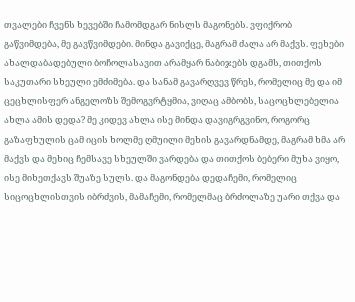თვალები ჩვენს ხევებში ჩამომდგარ ნისლს მაგონებს. ვფიქრობ გაწვიმდება, მე გავწვიმდები. მინდა გავიქცე, მაგრამ ძალა არ მაქვს. ფეხები ახალდაბადებული ბოჩოლასავით არამყარ ნაბიჯებს დგამს, თითქოს საკუთარი სხეული ემძიმება. და სანამ გავარღვევ წრეს, რომელიც მე და იმ ცეცხლისფერ ანგელოზს შემოგვრტყმია, ვიღაც ამბობს, საცოცხლებელია ახლა ამის დედა? მე კიდევ ახლა ისე მინდა დავიგრგვინო, როგორც გაზაფხულის ცამ იცის ხოლმე ღმუილი მეხის გავარდნამდე, მაგრამ ხმა არ მაქვს და მეხიც ჩემსავე სხეულში ვარდება და თითქოს ბებერი მუხა ვიყო, ისე მიხეთქავს შუაზე სულს. და მაგონდება დედაჩემი, რომელიც სიცოცხლისთვის იბრძვის, მამაჩემი, რომელმაც ბრძოლაზე უარი თქვა და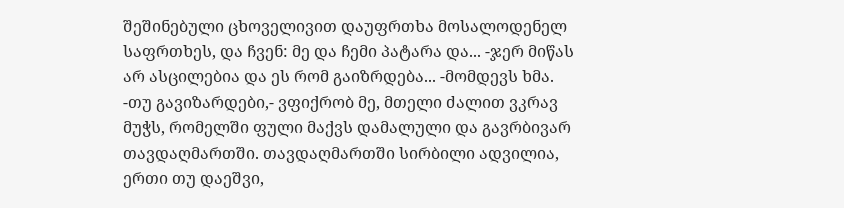შეშინებული ცხოველივით დაუფრთხა მოსალოდენელ საფრთხეს, და ჩვენ: მე და ჩემი პატარა და... -ჯერ მიწას არ ასცილებია და ეს რომ გაიზრდება... -მომდევს ხმა. -თუ გავიზარდები,- ვფიქრობ მე, მთელი ძალით ვკრავ მუჭს, რომელში ფული მაქვს დამალული და გავრბივარ თავდაღმართში. თავდაღმართში სირბილი ადვილია, ერთი თუ დაეშვი,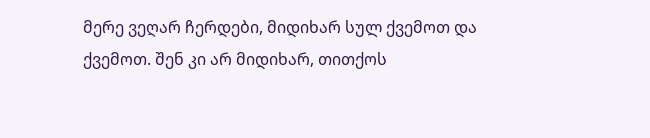მერე ვეღარ ჩერდები, მიდიხარ სულ ქვემოთ და ქვემოთ. შენ კი არ მიდიხარ, თითქოს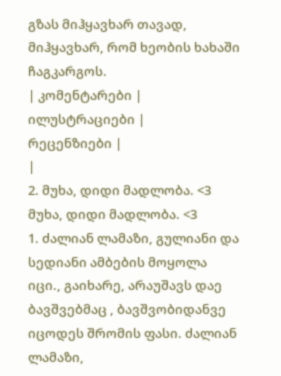გზას მიჰყავხარ თავად, მიჰყავხარ, რომ ხეობის ხახაში ჩაგკარგოს.
| კომენტარები |
ილუსტრაციები |
რეცენზიები |
|
2. მუხა, დიდი მადლობა. <3 მუხა, დიდი მადლობა. <3
1. ძალიან ლამაზი, გულიანი და სედიანი ამბების მოყოლა იცი., გაიხარე, არაუშავს დაე ბავშვებმაც , ბავშვობიდანვე იცოდეს შრომის ფასი. ძალიან ლამაზი,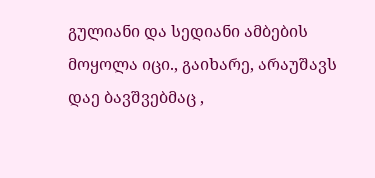გულიანი და სედიანი ამბების მოყოლა იცი., გაიხარე, არაუშავს დაე ბავშვებმაც ,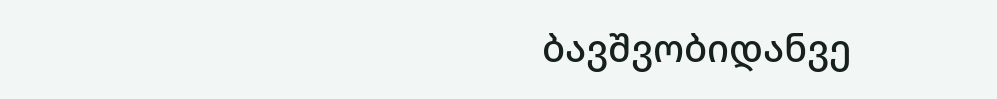ბავშვობიდანვე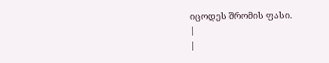იცოდეს შრომის ფასი.
|
|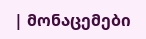| მონაცემები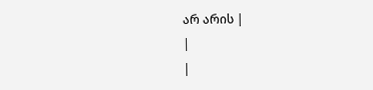არ არის |
|
|